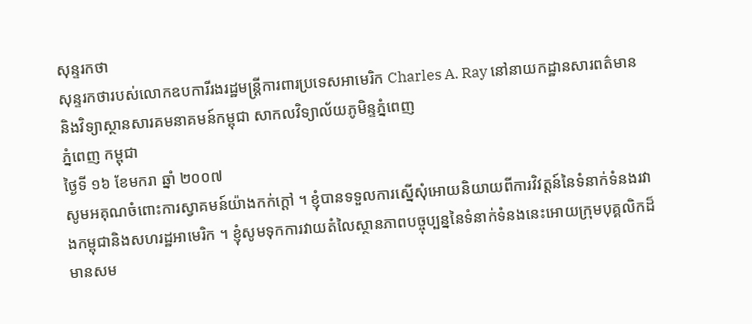សុន្ទរកថា
សុន្ទរកថារបស់លោកឧបការីរងរដ្ឋមន្ដ្រីការពារប្រទេសអាមេរិក Charles A. Ray នៅនាយកដ្ឋានសារពត៌មាននិងវិទ្យាស្ថានសារគមនាគមន៍កម្ពុជា សាកលវិទ្យាល័យភូមិន្ទភ្នំពេញ
ភ្នំពេញ កម្ពុជា
ថ្ងៃទី ១៦ ខែមករា ឆ្នាំ ២០០៧
សូមអគុណចំពោះការស្វាគមន៍យ៉ាងកក់ក្ដៅ ។ ខ្ញុំបានទទួលការស្នើសុំអោយនិយាយពីការវិវត្ដន៍នៃទំនាក់ទំនងរវាងកម្ពុជានិងសហរដ្ឋអាមេរិក ។ ខ្ញុំសូមទុកការវាយតំលៃស្ថានភាពបច្ចុប្បន្ននៃទំនាក់ទំនងនេះអោយក្រុមបុគ្គលិកដ៏មានសម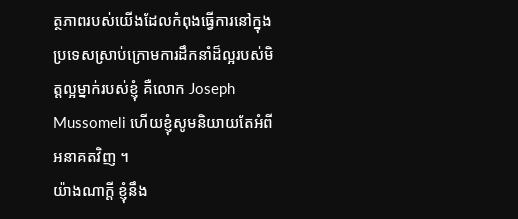ត្ថភាពរបស់យើងដែលកំពុងធ្វើការនៅក្នុងប្រទេសស្រាប់ក្រោមការដឹកនាំដ៏ល្អរបស់មិត្ដល្អម្នាក់របស់ខ្ញុំ គឺលោក Joseph Mussomeli ហើយខ្ញុំសូមនិយាយតែអំពីអនាគតវិញ ។
យ៉ាងណាក្ដី ខ្ញុំនឹង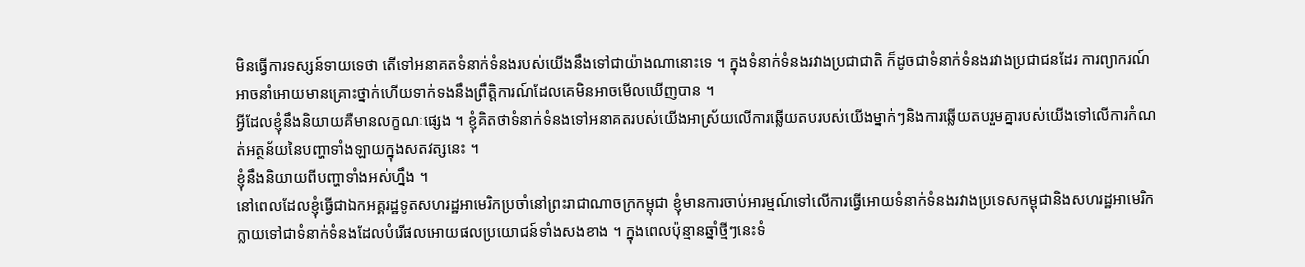មិនធ្វើការទស្សន៍ទាយទេថា តើទៅអនាគតទំនាក់ទំនងរបស់យើងនឹងទៅជាយ៉ាងណានោះទេ ។ ក្នុងទំនាក់ទំនងរវាងប្រជាជាតិ ក៏ដូចជាទំនាក់ទំនងរវាងប្រជាជនដែរ ការព្យាករណ៍អាចនាំអោយមានគ្រោះថ្នាក់ហើយទាក់ទងនឹងព្រឹត្ដិការណ៍ដែលគេមិនអាចមើលឃើញបាន ។
អ្វីដែលខ្ញុំនឹងនិយាយគឺមានលក្ខណៈផ្សេង ។ ខ្ញុំគិតថាទំនាក់ទំនងទៅអនាគតរបស់យើងអាស្រ័យលើការឆ្លើយតបរបស់យើងម្នាក់ៗនិងការឆ្លើយតបរួមគ្នារបស់យើងទៅលើការកំណត់អត្ថន័យនៃបញ្ហាទាំងឡាយក្នុងសតវត្សនេះ ។
ខ្ញុំនឹងនិយាយពីបញ្ហាទាំងអស់ហ្នឹង ។
នៅពេលដែលខ្ញុំធ្វើជាឯកអគ្គរដ្ឋទូតសហរដ្ឋអាមេរិកប្រចាំនៅព្រះរាជាណាចក្រកម្ពុជា ខ្ញុំមានការចាប់អារម្មណ៍ទៅលើការធ្វើអោយទំនាក់ទំនងរវាងប្រទេសកម្ពុជានិងសហរដ្ឋអាមេរិកក្លាយទៅជាទំនាក់ទំនងដែលបំរើផលអោយផលប្រយោជន៍ទាំងសងខាង ។ ក្នុងពេលប៉ុន្មានឆ្នាំថ្មីៗនេះទំ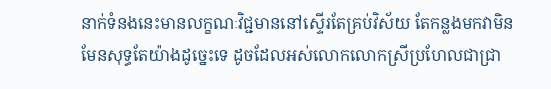នាក់ទំនងនេះមានលក្ខណៈវិជ្ជមាននៅស្ទើរតែគ្រប់វិស័យ តែកន្លងមកវាមិនមែនសុទ្ធតែយ៉ាងដូច្នេះទេ ដូចដែលអស់លោកលោកស្រីប្រហែលជាជ្រា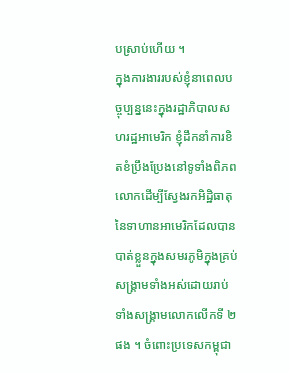បស្រាប់ហើយ ។
ក្នុងការងាររបស់ខ្ញុំនាពេលបច្ចុប្បន្ននេះក្នុងរដ្ឋាភិបាលសហរដ្ឋអាមេរិក ខ្ញុំដឹកនាំការខិតខំប្រឹងប្រែងនៅទូទាំងពិភពលោកដើម្បីស្វែងរកអិដ្ឋិធាតុនៃទាហានអាមេរិកដែលបានបាត់ខ្លួនក្នុងសមរភូមិក្នុងគ្រប់សង្គ្រាមទាំងអស់ដោយរាប់ទាំងសង្គ្រាមលោកលើកទី ២ផង ។ ចំពោះប្រទេសកម្ពុជា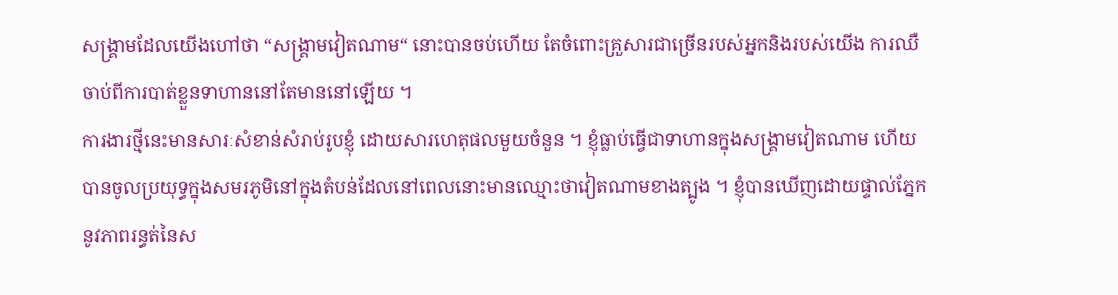សង្គ្រាមដែលយើងហៅថា “សង្គ្រាមវៀតណាម“ នោះបានចប់ហើយ តែចំពោះគ្រួសារជាច្រើនរបស់អ្នកនិងរបស់យើង ការឈឺចាប់ពីការបាត់ខ្លួនទាហាននៅតែមាននៅឡើយ ។
ការងារថ្មីនេះមានសារៈសំខាន់សំរាប់រូបខ្ញុំ ដោយសារហេតុផលមួយចំនួន ។ ខ្ញុំធ្លាប់ធ្វើជាទាហានក្នុងសង្គ្រាមវៀតណាម ហើយបានចូលប្រយុទ្ធក្នុងសមរភូមិនៅក្នុងតំបន់ដែលនៅពេលនោះមានឈ្មោះថាវៀតណាមខាងត្បូង ។ ខ្ញុំបានឃើញដោយផ្ទាល់ភ្នែកនូវភាពរន្ធត់នៃស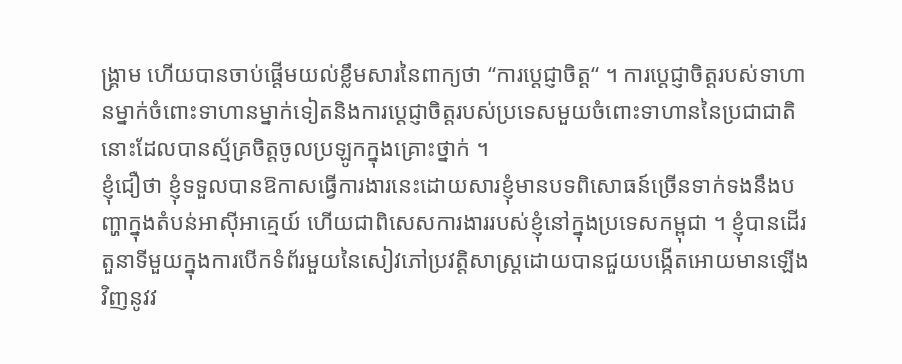ង្គ្រាម ហើយបានចាប់ផ្ដើមយល់ខ្លឹមសារនៃពាក្យថា “ការប្ដេជ្ញាចិត្ដ“ ។ ការប្ដេជ្ញាចិត្ដរបស់ទាហានម្នាក់ចំពោះទាហានម្នាក់ទៀតនិងការប្ដេជ្ញាចិត្ដរបស់ប្រទេសមួយចំពោះទាហាននៃប្រជាជាតិនោះដែលបានស្ម័គ្រចិត្ដចូលប្រឡូកក្នុងគ្រោះថ្នាក់ ។
ខ្ញុំជឿថា ខ្ញុំទទួលបានឱកាសធ្វើការងារនេះដោយសារខ្ញុំមានបទពិសោធន៍ច្រើនទាក់ទងនឹងបញ្ហាក្នុងតំបន់អាស៊ីអាគ្មេយ៍ ហើយជាពិសេសការងាររបស់ខ្ញុំនៅក្នុងប្រទេសកម្ពុជា ។ ខ្ញុំបានដើរតួនាទីមួយក្នុងការបើកទំព័រមួយនៃសៀវភៅប្រវត្ដិសាស្ដ្រដោយបានជួយបង្កើតអោយមានឡើងវិញនូវវ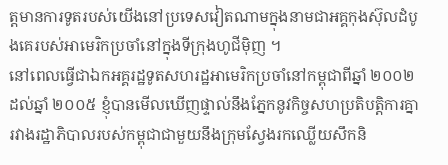ត្ដមានការទូតរបស់យើងនៅប្រទេសវៀតណាមក្នុងនាមជាអគ្គកុងស៊ុលដំបូងគេរបស់អាមេរិកប្រចាំនៅក្នុងទីក្រុងហូជីម៉ិញ ។
នៅពេលធ្វើជាឯកអគ្គរដ្ឋទូតសហរដ្ឋអាមេរិកប្រចាំនៅកម្ពុជាពីឆ្នាំ ២០០២ ដល់ឆ្នាំ ២០០៥ ខ្ញុំបានមើលឃើញផ្ទាល់នឹងភ្នែកនូវកិច្ចសហប្រតិបត្ដិការគ្នារវាងរដ្ឋាភិបាលរបស់កម្ពុជាជាមួយនឹងក្រុមស្វែងរកឈ្លើយសឹកនិ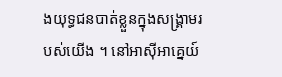ងយុទ្ធជនបាត់ខ្លួនក្នុងសង្គ្រាមរបស់យើង ។ នៅអាស៊ីអាគ្នេយ៍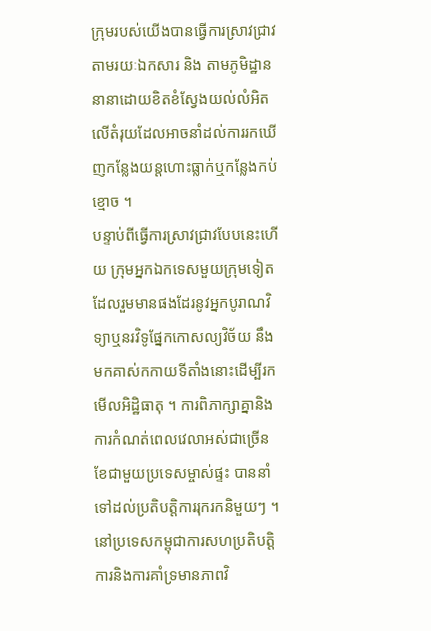ក្រុមរបស់យើងបានធ្វើការស្រាវជ្រាវតាមរយៈឯកសារ និង តាមភូមិដ្ឋាននានាដោយខិតខំស្វែងយល់លំអិតលើតំរុយដែលអាចនាំដល់ការរកឃើញកន្លែងយន្ដហោះធ្លាក់ឬកន្លែងកប់ខ្មោច ។
បន្ទាប់ពីធ្វើការស្រាវជ្រាវបែបនេះហើយ ក្រុមអ្នកឯកទេសមួយក្រុមទៀតដែលរួមមានផងដែរនូវអ្នកបូរាណវិទ្យាឬនរវិទូផ្នែកកោសល្យវិច័យ នឹងមកគាស់កកាយទីតាំងនោះដើម្បីរកមើលអិដ្ឋិធាតុ ។ ការពិភាក្សាគ្នានិងការកំណត់ពេលវេលាអស់ជាច្រើនខែជាមួយប្រទេសម្ចាស់ផ្ទះ បាននាំទៅដល់ប្រតិបត្ដិការរុករកនិមួយៗ ។ នៅប្រទេសកម្ពុជាការសហប្រតិបត្ដិការនិងការគាំទ្រមានភាពវិ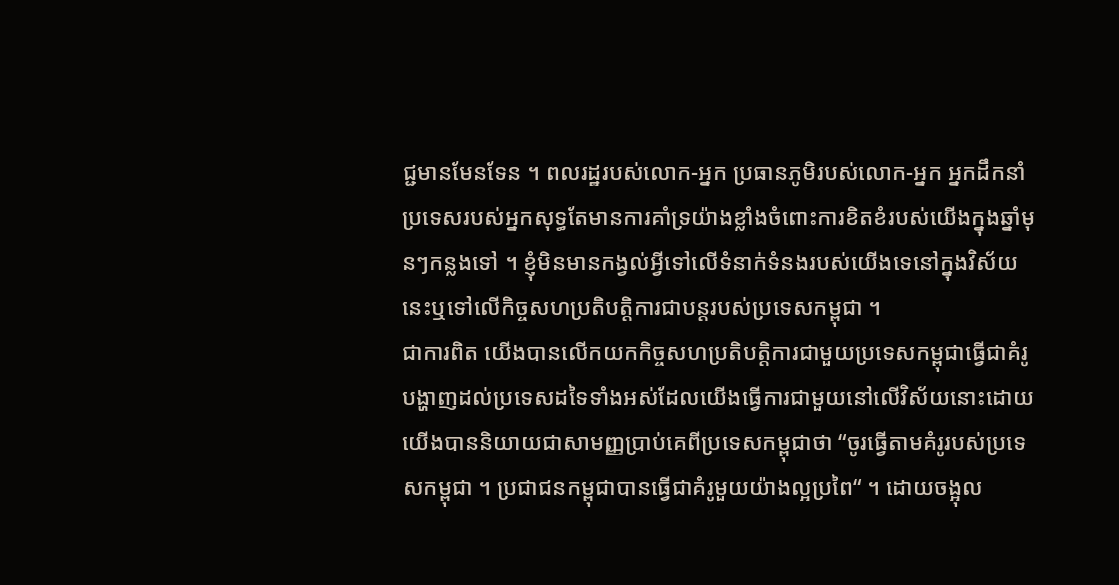ជ្ជមានមែនទែន ។ ពលរដ្ឋរបស់លោក-អ្នក ប្រធានភូមិរបស់លោក-អ្នក អ្នកដឹកនាំប្រទេសរបស់អ្នកសុទ្ធតែមានការគាំទ្រយ៉ាងខ្លាំងចំពោះការខិតខំរបស់យើងក្នុងឆ្នាំមុនៗកន្លងទៅ ។ ខ្ញុំមិនមានកង្វល់អ្វីទៅលើទំនាក់ទំនងរបស់យើងទេនៅក្នុងវិស័យនេះឬទៅលើកិច្ចសហប្រតិបត្ដិការជាបន្ដរបស់ប្រទេសកម្ពុជា ។
ជាការពិត យើងបានលើកយកកិច្ចសហប្រតិបត្ដិការជាមួយប្រទេសកម្ពុជាធ្វើជាគំរូបង្ហាញដល់ប្រទេសដទៃទាំងអស់ដែលយើងធ្វើការជាមួយនៅលើវិស័យនោះដោយយើងបាននិយាយជាសាមញ្ញប្រាប់គេពីប្រទេសកម្ពុជាថា “ចូរធ្វើតាមគំរូរបស់ប្រទេសកម្ពុជា ។ ប្រជាជនកម្ពុជាបានធ្វើជាគំរូមួយយ៉ាងល្អប្រពៃ“ ។ ដោយចង្អុល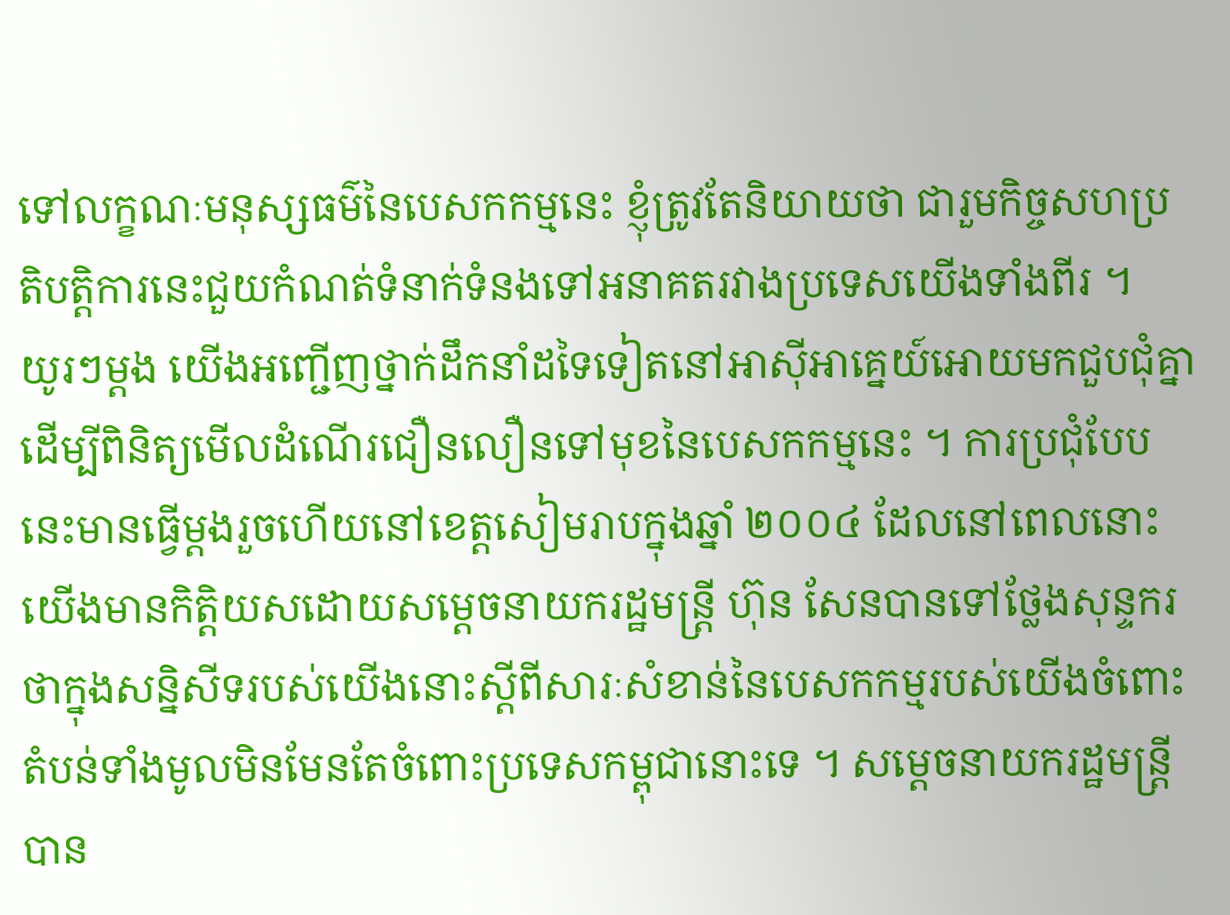ទៅលក្ខណៈមនុស្សធម៌នៃបេសកកម្មនេះ ខ្ញុំត្រូវតែនិយាយថា ជារួមកិច្ចសហប្រតិបត្ដិការនេះជួយកំណត់ទំនាក់ទំនងទៅអនាគតរវាងប្រទេសយើងទាំងពីរ ។
យូរៗម្ដង យើងអញ្ជើញថ្នាក់ដឹកនាំដទៃទៀតនៅអាស៊ីអាគ្នេយ៍អោយមកជួបជុំគ្នាដើម្បីពិនិត្យមើលដំណើរជឿនលឿនទៅមុខនៃបេសកកម្មនេះ ។ ការប្រជុំបែបនេះមានធ្វើម្ដងរួចហើយនៅខេត្ដសៀមរាបក្នុងឆ្នាំ ២០០៤ ដែលនៅពេលនោះយើងមានកិត្ដិយសដោយសម្ដេចនាយករដ្ឋមន្ដ្រី ហ៊ុន សែនបានទៅថ្លែងសុន្ទករថាក្នុងសន្និសីទរបស់យើងនោះស្ដីពីសារៈសំខាន់នៃបេសកកម្មរបស់យើងចំពោះតំបន់ទាំងមូលមិនមែនតែចំពោះប្រទេសកម្ពុជានោះទេ ។ សម្ដេចនាយករដ្ឋមន្ដ្រីបាន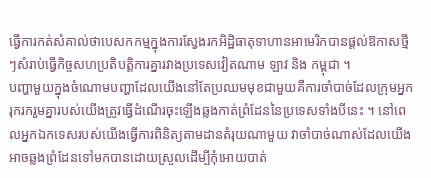ធ្វើការកត់សំគាល់ថាបេសកកម្មក្នុងការស្វែងរកអិដ្ឋិធាតុទាហានអាមេរិកបានផ្ដល់ឱកាសថ្មីៗសំរាប់ធ្វើកិច្ចសហប្រតិបត្ដិការគ្នារវាងប្រទេសវៀតណាម ឡាវ និង កម្ពុជា ។
បញ្ហាមួយក្នុងចំណោមបញ្ហាដែលយើងនៅតែប្រឈមមុខជាមួយគឺការចាំបាច់ដែលក្រុមអ្នករុករករួមគ្នារបស់យើងត្រូវធ្វើដំណើរចុះឡើងឆ្លងកាត់ព្រំដែននៃប្រទេសទាំងបីនេះ ។ នៅពេលអ្នកឯកទេសរបស់យើងធ្វើការពិនិត្យតាមដានតំរុយណាមួយ វាចាំបាច់ណាស់ដែលយើងអាចឆ្លងព្រំដែនទៅមកបានដោយស្រួលដើម្បីកុំអោយបាត់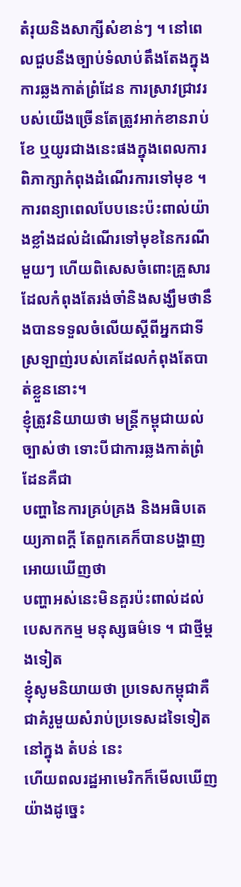តំរុយនិងសាក្សីសំខាន់ៗ ។ នៅពេលជួបនឹងច្បាប់ទំលាប់តឹងតែងក្នុងការឆ្លងកាត់ព្រំដែន ការស្រាវជ្រាវរបស់យើងច្រើនតែត្រូវអាក់ខានរាប់ខែ ឬយូរជាងនេះផងក្នុងពេលការពិភាក្សាកំពុងដំណើរការទៅមុខ ។ ការពន្យាពេលបែបនេះប៉ះពាល់យ៉ាងខ្លាំងដល់ដំណើរទៅមុខនៃករណីមួយៗ ហើយពិសេសចំពោះគ្រួសារដែលកំពុងតែរង់ចាំនិងសង្ឃឹមថានឹងបានទទួលចំលើយស្ដីពីអ្នកជាទីស្រឡាញ់របស់គេដែលកំពុងតែបាត់ខ្លួននោះ។
ខ្ញុំត្រូវនិយាយថា មន្ដ្រីកម្ពុជាយល់ច្បាស់ថា ទោះបីជាការឆ្លងកាត់ព្រំដែនគឺជា
បញ្ហានៃការគ្រប់គ្រង និងអធិបតេយ្យភាពក្ដី តែពួកគេក៏បានបង្ហាញអោយឃើញថា
បញ្ហាអស់នេះមិនគួរប៉ះពាល់ដល់បេសកកម្ម មនុស្សធម៌ទេ ។ ជាថ្មីម្ដងទៀត
ខ្ញុំសូមនិយាយថា ប្រទេសកម្ពុជាគឺជាគំរូមួយសំរាប់ប្រទេសដទៃទៀតនៅក្នុង តំបន់ នេះ
ហើយពលរដ្ឋអាមេរិកក៏មើលឃើញយ៉ាងដូច្នេះ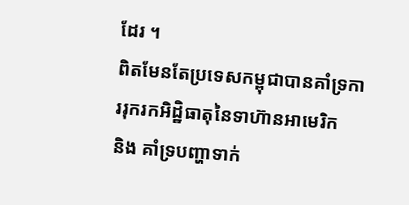ដែរ ។
ពិតមែនតែប្រទេសកម្ពុជាបានគាំទ្រការរុករកអិដ្ឋិធាតុនៃទាហ៊ានអាមេរិក
និង គាំទ្របញ្ហាទាក់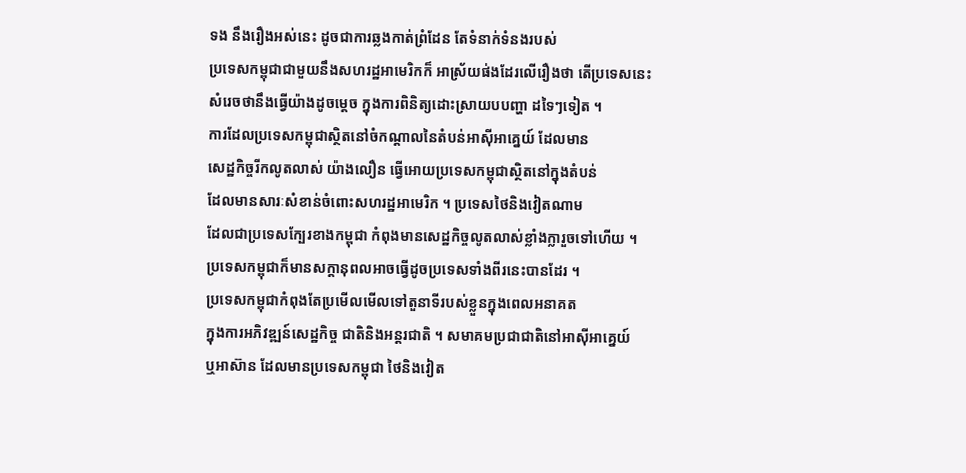ទង នឹងរឿងអស់នេះ ដូចជាការឆ្លងកាត់ព្រំដែន តែទំនាក់ទំនងរបស់
ប្រទេសកម្ពុជាជាមួយនឹងសហរដ្ឋអាមេរិកក៏ អាស្រ័យផ់ងដែរលើរឿងថា តើប្រទេសនេះ
សំរេចថានឹងធ្វើយ៉ាងដូចម្ដេច ក្នុងការពិនិត្យដោះស្រាយបបញ្ហា ដទៃៗទៀត ។
ការដែលប្រទេសកម្ពុជាស្ថិតនៅចំកណ្ដាលនៃតំបន់អាស៊ីអាគ្នេយ៍ ដែលមាន
សេដ្ឋកិច្ចរីកលូតលាស់ យ៉ាងលឿន ធ្វើអោយប្រទេសកម្ពុជាស្ថិតនៅក្នុងតំបន់
ដែលមានសារៈសំខាន់ចំពោះសហរដ្ឋអាមេរិក ។ ប្រទេសថៃនិងវៀតណាម
ដែលជាប្រទេសក្បែរខាងកម្ពុជា កំពុងមានសេដ្ឋកិច្ចលូតលាស់ខ្លាំងក្លារួចទៅហើយ ។
ប្រទេសកម្ពុជាក៏មានសក្ដានុពលអាចធ្វើដូចប្រទេសទាំងពីរនេះបានដែរ ។
ប្រទេសកម្ពុជាកំពុងតែប្រមើលមើលទៅតួនាទីរបស់ខ្លួនក្នុងពេលអនាគត
ក្នុងការអភិវឌ្ឍន៍សេដ្ឋកិច្ច ជាតិនិងអន្ដរជាតិ ។ សមាគមប្រជាជាតិនៅអាស៊ីអាគ្នេយ៍
ឬអាស៊ាន ដែលមានប្រទេសកម្ពុជា ថៃនិងវៀត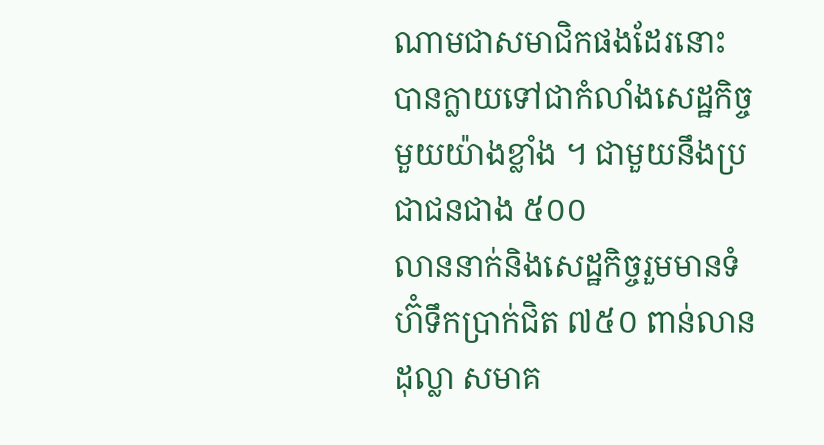ណាមជាសមាជិកផងដែរនោះ
បានក្លាយទៅជាកំលាំងសេដ្ឋកិច្ចមួយយ៉ាងខ្លាំង ។ ជាមួយនឹងប្រជាជនជាង ៥០០
លាននាក់និងសេដ្ឋកិច្ចរួមមានទំហ៊ំទឹកប្រាក់ជិត ៧៥០ ពាន់លានដុល្លា សមាគ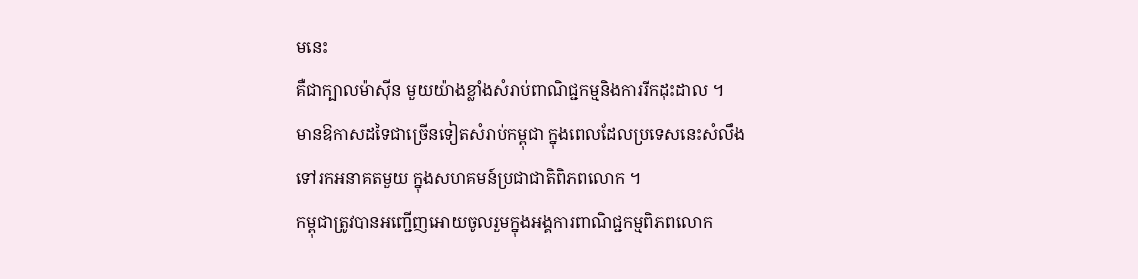មនេះ
គឺជាក្បាលម៉ាស៊ីន មួយយ៉ាងខ្លាំងសំរាប់ពាណិជ្ជកម្មនិងការរីកដុះដាល ។
មានឱកាសដទៃជាច្រើនទៀតសំរាប់កម្ពុជា ក្នុងពេលដែលប្រទេសនេះសំលឹង
ទៅរកអនាគតមួយ ក្នុងសហគមន៍ប្រជាជាតិពិភពលោក ។
កម្ពុជាត្រូវបានអញ្ជើញអោយចូលរួមក្នុងអង្គការពាណិជ្ជកម្មពិភពលោក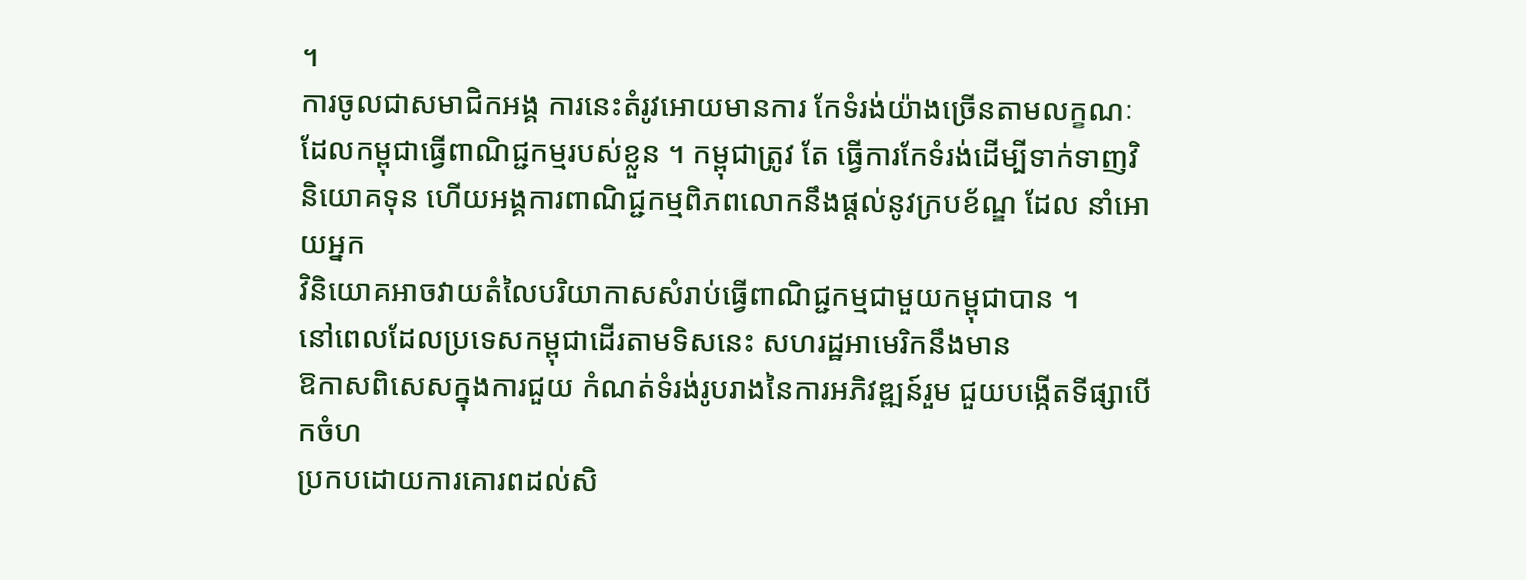។
ការចូលជាសមាជិកអង្គ ការនេះតំរូវអោយមានការ កែទំរង់យ៉ាងច្រើនតាមលក្ខណៈ
ដែលកម្ពុជាធ្វើពាណិជ្ជកម្មរបស់ខ្លួន ។ កម្ពុជាត្រូវ តែ ធ្វើការកែទំរង់ដើម្បីទាក់ទាញវិ
និយោគទុន ហើយអង្គការពាណិជ្ជកម្មពិភពលោកនឹងផ្ដល់នូវក្របខ័ណ្ឌ ដែល នាំអោយអ្នក
វិនិយោគអាចវាយតំលៃបរិយាកាសសំរាប់ធ្វើពាណិជ្ជកម្មជាមួយកម្ពុជាបាន ។
នៅពេលដែលប្រទេសកម្ពុជាដើរតាមទិសនេះ សហរដ្ឋអាមេរិកនឹងមាន
ឱកាសពិសេសក្នុងការជួយ កំណត់ទំរង់រូបរាងនៃការអភិវឌ្ឍន៍រួម ជួយបង្កើតទីផ្សាបើកចំហ
ប្រកបដោយការគោរពដល់សិ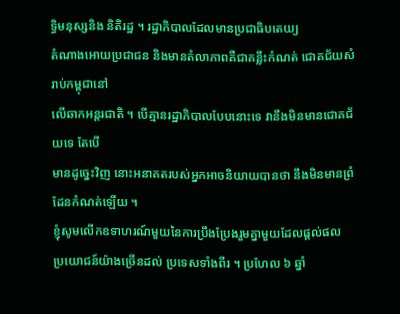ទ្ធិមនុស្សនិង និតិរដ្ឋ ។ រដ្ឋាភិបាលដែលមានប្រជាធិបតេយ្យ
តំណាងអោយប្រជាជន និងមានតំលាភាពគឺជាគន្លឹះកំណត់ ជោគជ័យសំរាប់កម្ពុជានៅ
លើឆាកអន្ដរជាតិ ។ បើគ្មានរដ្ឋាភិបាលបែបនោះទេ វានឹងមិនមានជោគជ័យទេ តែបើ
មានដូច្នេះវិញ នោះអនាគតរបស់អ្នកអាចនិយាយបានថា នឹងមិនមានព្រំដែនកំណត់ឡើយ ។
ខ្ញុំសូមលើកឧទាហរណ៍មួយនៃការប្រឹងប្រែងរួមគ្នាមួយដែលផ្ដល់ផល
ប្រយោជន៍យ៉ាងច្រើនដល់ ប្រទេសទាំងពីរ ។ ប្រហែល ៦ ឆ្នាំ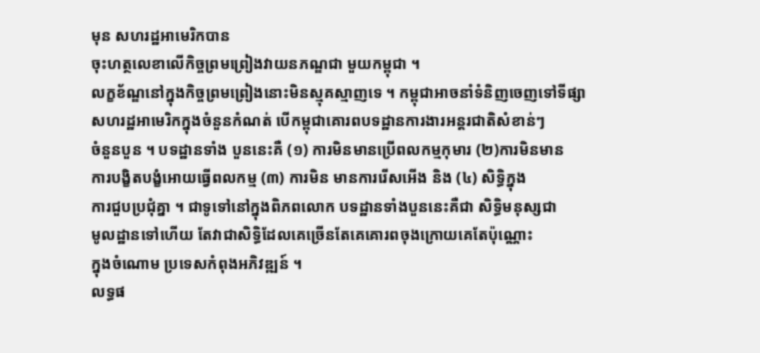មុន សហរដ្ឋអាមេរិកបាន
ចុះហត្ថលេខាលើកិច្ចព្រមព្រៀងវាយនភណ្ឌជា មួយកម្ពុជា ។
លក្ខខ័ណ្ឌនៅក្នុងកិច្ចព្រមព្រៀងនោះមិនស្មុគស្មាញទេ ។ កម្ពុជាអាចនាំទំនិញចេញទៅទីផ្សា
សហរដ្ឋអាមេរិកក្នុងចំនួនកំណត់ បើកម្ពុជាគោរពបទដ្ឋានការងារអន្ដរជាតិសំខាន់ៗ
ចំនួនបួន ។ បទដ្ឋានទាំង បួននេះគឺ (១) ការមិនមានប្រើពលកម្មកុមារ (២)ការមិនមាន
ការបង្ខិតបង្ខំអោយធ្វើពលកម្ម (៣) ការមិន មានការរើសអើង និង (៤) សិទ្ធិក្នុង
ការជួបប្រជុំគ្នា ។ ជាទូទៅនៅក្នុងពិភពលោក បទដ្ឋានទាំងបួននេះគឺជា សិទ្ធិមនុស្សជា
មូលដ្ឋានទៅហើយ តែវាជាសិទ្ធិដែលគេច្រើនតែគេគោរពចុងក្រោយគេតែប៉ុណ្ណោះ
ក្នុងចំណោម ប្រទេសកំពុងអភិវឌ្ឍន៍ ។
លទ្ធផ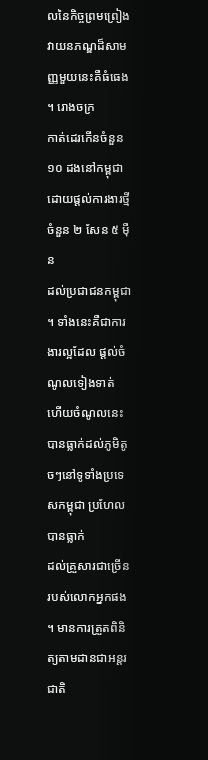លនៃកិច្ចព្រមព្រៀងវាយនភណ្ឌដ៏សាមញ្ញមួយនេះគឺធំធេង ។ រោងចក្រ
កាត់ដេរកើនចំនួន ១០ ដងនៅកម្ពុជា ដោយផ្ដល់ការងារថ្មីចំនួន ២ សែន ៥ ម៉ឺន
ដល់ប្រជាជនកម្ពុជា ។ ទាំងនេះគឺជាការងារល្អដែល ផ្ដល់ចំណូលទៀងទាត់
ហើយចំណូលនេះបានធ្លាក់ដល់ភូមិតូចៗនៅទូទាំងប្រទេសកម្ពុជា ប្រហែលបានធ្លាក់
ដល់គ្រួសារជាច្រើនរបស់លោកអ្នកផង ។ មានការត្រួតពិនិត្យតាមដានជាអន្ដរជាតិ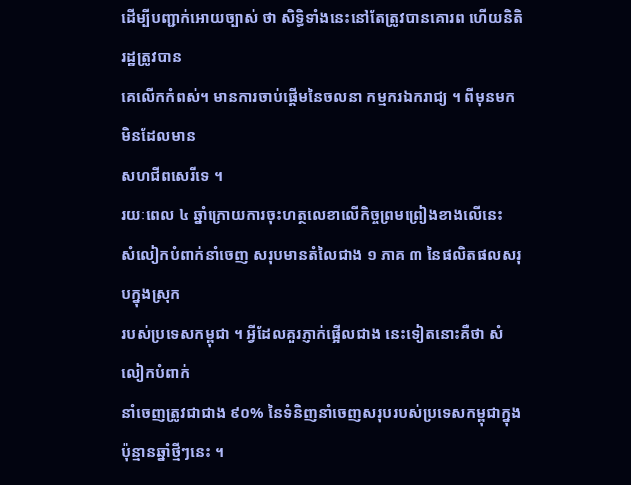ដើម្បីបញ្ជាក់អោយច្បាស់ ថា សិទ្ធិទាំងនេះនៅតែត្រូវបានគោរព ហើយនិតិរដ្ឋត្រូវបាន
គេលើកកំពស់។ មានការចាប់ផ្ដើមនៃចលនា កម្មករឯករាជ្យ ។ ពីមុនមក មិនដែលមាន
សហជីពសេរីទេ ។
រយៈពេល ៤ ឆ្នាំក្រោយការចុះហត្ថលេខាលើកិច្ចព្រមព្រៀងខាងលើនេះ
សំលៀកបំពាក់នាំចេញ សរុបមានតំលៃជាង ១ ភាគ ៣ នៃផលិតផលសរុបក្នុងស្រុក
របស់ប្រទេសកម្ពុជា ។ អ្វីដែលគួរភ្ញាក់ផ្អើលជាង នេះទៀតនោះគឺថា សំលៀកបំពាក់
នាំចេញត្រូវជាជាង ៩០% នៃទំនិញនាំចេញសរុបរបស់ប្រទេសកម្ពុជាក្នុង ប៉ុន្មានឆ្នាំថ្មីៗនេះ ។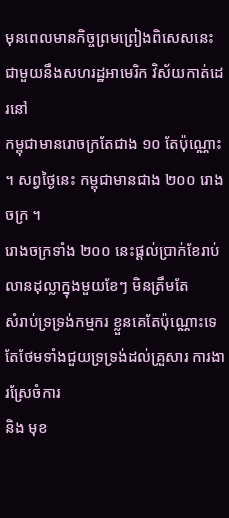មុនពេលមានកិច្ចព្រមព្រៀងពិសេសនេះជាមួយនឹងសហរដ្ឋអាមេរិក វិស័យកាត់ដេរនៅ
កម្ពុជាមានរោចក្រតែជាង ១០ តែប៉ុណ្ណោះ ។ សព្វថ្ងៃនេះ កម្ពុជាមានជាង ២០០ រោងចក្រ ។
រោងចក្រទាំង ២០០ នេះផ្ដល់ប្រាក់ខែរាប់លានដុល្លាក្នុងមួយខែៗ មិនត្រឹមតែ
សំរាប់ទ្រទ្រង់កម្មករ ខ្លួនគេតែប៉ុណ្ណោះទេ តែថែមទាំងជួយទ្រទ្រង់ដល់គ្រួសារ ការងារស្រែចំការ
និង មុខ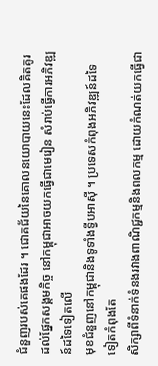ជំនួញរបស់គេផងដែរ ។ ជោគជ័យនៃគោលនយោបាយនេះដែលគិតគូរ
ដល់ផ្នែកសង្គមកិច្ច នៅកម្ពុជាអាចយកធ្វើជាមេរៀន សំរាប់ធ្វើការអភិវឌ្ឍន៍ដទៃទៀតលើ
មុខជំនួញនៅកម្ពុជានិងទូទាំងទ្វីបអាស៊ី ។ ប្រទេសកំពុងអភិវឌ្ឍន៍ដទៃ ទៀតកំពុងតែ
សិក្សាពីទំនាក់ទំនងរវាងពាណិជ្ជកម្មនិងពលកម្ម ដោយកំណត់យកធ្វើជា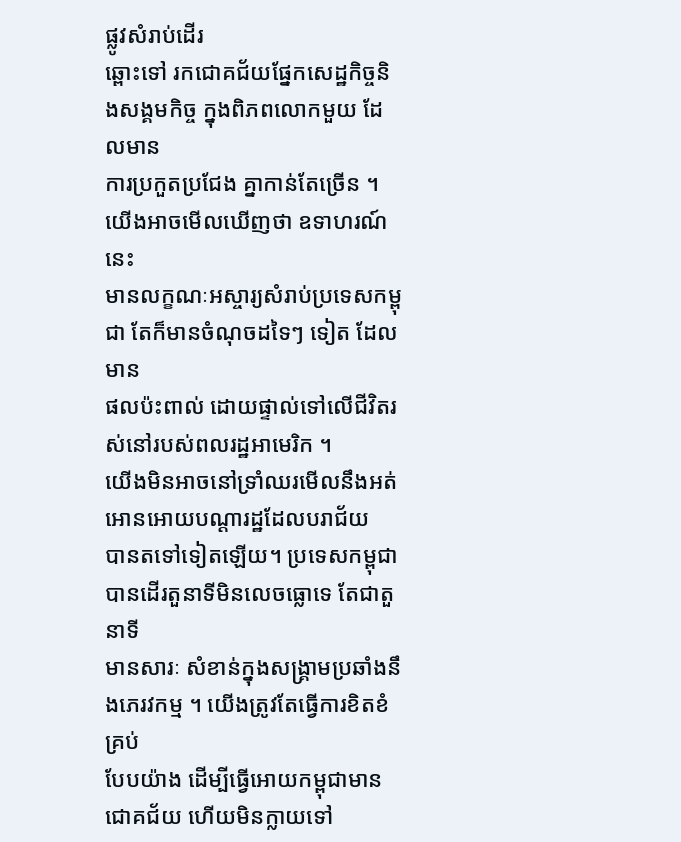ផ្លូវសំរាប់ដើរ
ឆ្ពោះទៅ រកជោគជ័យផ្នែកសេដ្ឋកិច្ចនិងសង្គមកិច្ច ក្នុងពិភពលោកមួយ ដែលមាន
ការប្រកួតប្រជែង គ្នាកាន់តែច្រើន ។ យើងអាចមើលឃើញថា ឧទាហរណ៍នេះ
មានលក្ខណៈអស្ចារ្យសំរាប់ប្រទេសកម្ពុជា តែក៏មានចំណុចដទៃៗ ទៀត ដែលមាន
ផលប៉ះពាល់ ដោយផ្ទាល់ទៅលើជីវិតរស់នៅរបស់ពលរដ្ឋអាមេរិក ។
យើងមិនអាចនៅទ្រាំឈរមើលនឹងអត់អោនអោយបណ្ដារដ្ឋដែលបរាជ័យ
បានតទៅទៀតឡើយ។ ប្រទេសកម្ពុជាបានដើរតួនាទីមិនលេចធ្លោទេ តែជាតួនាទី
មានសារៈ សំខាន់ក្នុងសង្គ្រាមប្រឆាំងនឹងភេរវកម្ម ។ យើងត្រូវតែធ្វើការខិតខំគ្រប់
បែបយ៉ាង ដើម្បីធ្វើអោយកម្ពុជាមានជោគជ័យ ហើយមិនក្លាយទៅ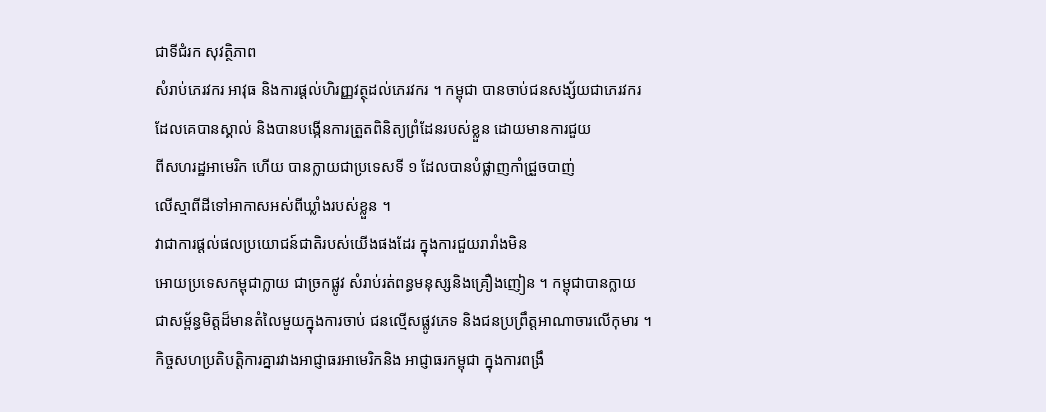ជាទីជំរក សុវត្ថិភាព
សំរាប់ភេរវករ អាវុធ និងការផ្ដល់ហិរញ្ញវត្ថុដល់ភេរវករ ។ កម្ពុជា បានចាប់ជនសង្ស័យជាភេរវករ
ដែលគេបានស្គាល់ និងបានបង្កើនការត្រួតពិនិត្យព្រំដែនរបស់ខ្លួន ដោយមានការជួយ
ពីសហរដ្ឋអាមេរិក ហើយ បានក្លាយជាប្រទេសទី ១ ដែលបានបំផ្លាញកាំជ្រួចបាញ់
លើស្មាពីដីទៅអាកាសអស់ពីឃ្លាំងរបស់ខ្លួន ។
វាជាការផ្ដល់ផលប្រយោជន៍ជាតិរបស់យើងផងដែរ ក្នុងការជួយរារាំងមិន
អោយប្រទេសកម្ពុជាក្លាយ ជាច្រកផ្លូវ សំរាប់រត់ពន្ធមនុស្សនិងគ្រឿងញៀន ។ កម្ពុជាបានក្លាយ
ជាសម្ព័ន្ធមិត្ដដ៏មានតំលៃមួយក្នុងការចាប់ ជនល្មើសផ្លូវភេទ និងជនប្រព្រឹត្ដអាណាចារលើកុមារ ។
កិច្ចសហប្រតិបត្ដិការគ្នារវាងអាជ្ញាធរអាមេរិកនិង អាជ្ញាធរកម្ពុជា ក្នុងការពង្រឹ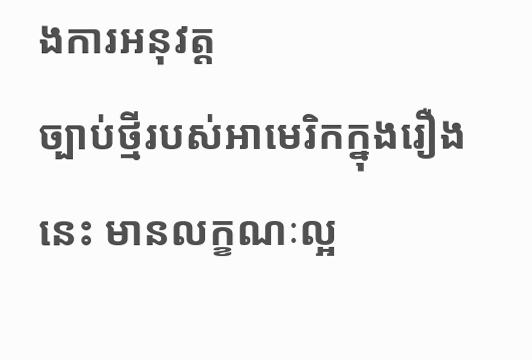ងការអនុវត្ដ
ច្បាប់ថ្មីរបស់អាមេរិកក្នុងរឿងនេះ មានលក្ខណៈល្អ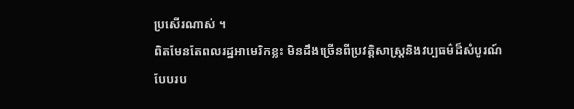ប្រសើរណាស់ ។
ពិតមែនតែពលរដ្ឋអាមេរិកខ្លះ មិនដឹងច្រើនពីប្រវត្ដិសាស្ដ្រនិងវប្បធម៌ដ៏សំបូរណ៍
បែបរប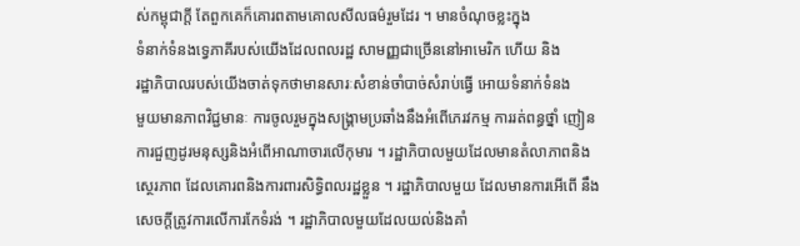ស់កម្ពុជាក្ដី តែពួកគេក៏គោរពតាមគោលសីលធម៌រួមដែរ ។ មានចំណុចខ្លះក្នុង
ទំនាក់ទំនងទ្វេភាគីរបស់យើងដែលពលរដ្ឋ សាមញ្ញជាច្រើននៅអាមេរិក ហើយ និង
រដ្ឋាភិបាលរបស់យើងចាត់ទុកថាមានសារៈសំខាន់ចាំបាច់សំរាប់ធ្វើ អោយទំនាក់ទំនង
មួយមានភាពវិជ្ជមានៈ ការចូលរួមក្នុងសង្គ្រាមប្រឆាំងនឹងអំពើភេរវកម្ម ការរត់ពន្ធថ្នាំ ញៀន
ការជួញដូរមនុស្សនិងអំពើអាណាចារលើកុមារ ។ រដ្ឋាភិបាលមួយដែលមានតំលាភាពនិង
ស្ថេរភាព ដែលគោរពនិងការពារសិទ្ធិពលរដ្ឋខ្លួន ។ រដ្ឋាភិបាលមួយ ដែលមានការអើពើ នឹង
សេចក្ដីត្រូវការលើការកែទំរង់ ។ រដ្ឋាភិបាលមួយដែលយល់និងគាំ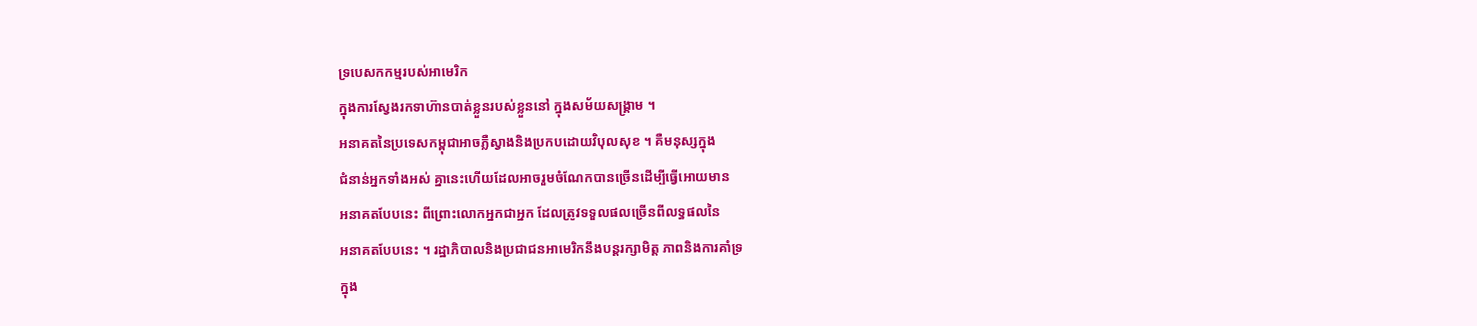ទ្របេសកកម្មរបស់អាមេរិក
ក្នុងការស្វែងរកទាហ៊ានបាត់ខ្លួនរបស់ខ្លួននៅ ក្នុងសម័យសង្គ្រាម ។
អនាគតនៃប្រទេសកម្ពុជាអាចភ្លឺស្វាងនិងប្រកបដោយវិបុលសុខ ។ គឺមនុស្សក្នុង
ជំនាន់អ្នកទាំងអស់ គ្នានេះហើយដែលអាចរួមចំណែកបានច្រើនដើម្បីធ្វើអោយមាន
អនាគតបែបនេះ ពីព្រោះលោកអ្នកជាអ្នក ដែលត្រូវទទួលផលច្រើនពីលទ្ធផលនៃ
អនាគតបែបនេះ ។ រដ្ឋាភិបាលនិងប្រជាជនអាមេរិកនឹងបន្ដរក្សាមិត្ដ ភាពនិងការគាំទ្រ
ក្នុង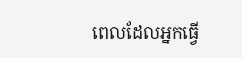ពេលដែលអ្នកធ្វើ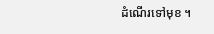ដំណើរទៅមុខ ។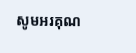សូមអរគុណ